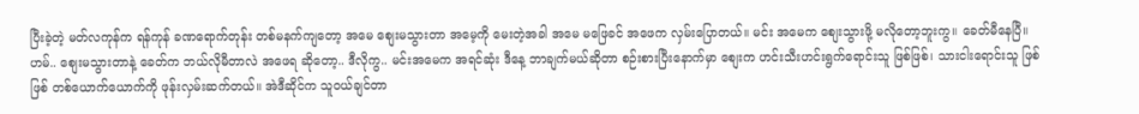ပြီးခဲ့တဲ့ မတ်လကုန်က ရန်ကုန် ခဏရောက်တုန်း တစ်မနက်ကျတော့ အမေ စျေးမသွားတာ အမေ့ကို မေးတဲ့အခါ အမေ မဖြေခင် အဖေက လှမ်းပြောတယ်။ မင်း အမေက စျေးသွားဖို့ မလိုတော့ဘူးကွ။ ခေတ်မီနေပြီ။ ဟမ်.. စျေးမသွားတာနဲ့ ခေတ်က ဘယ်လိုမီတာလဲ အဖေရ ဆိုတော့.. ဒီလိုကွ.. မင်းအမေက အရင်ဆုံး ဒီနေ့ ဘာချက်မယ်ဆိုတာ စဉ်းစားပြီးနောက်မှာ စျေးက ဟင်းသီးဟင်းရွက်ရောင်းသူ ဖြစ်ဖြစ်၊ သားငါးရောင်းသူ ဖြစ်ဖြစ် တစ်ယောက်ယောက်ကို ဖုန်းလှမ်းဆက်တယ်။ အဲဒီဆိုင်က သူဝယ်ချင်တာ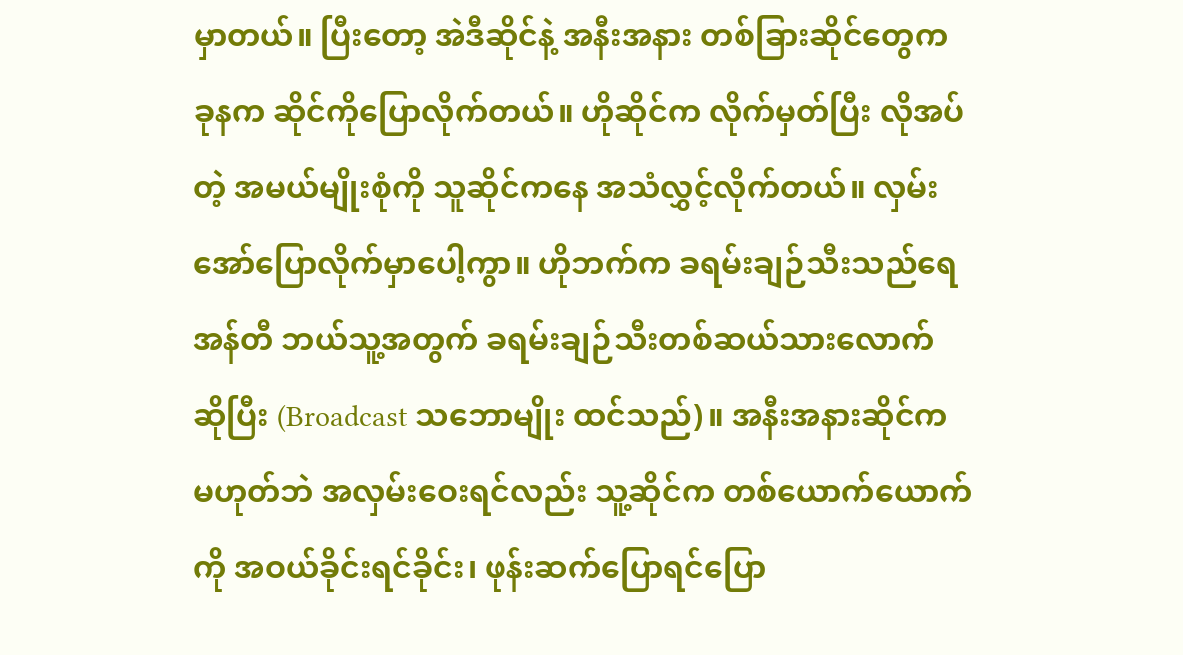မှာတယ်။ ပြီးတော့ အဲဒီဆိုင်နဲ့ အနီးအနား တစ်ခြားဆိုင်တွေက ခုနက ဆိုင်ကိုပြောလိုက်တယ်။ ဟိုဆိုင်က လိုက်မှတ်ပြီး လိုအပ်တဲ့ အမယ်မျိုးစုံကို သူဆိုင်ကနေ အသံလွှင့်လိုက်တယ်။ လှမ်းအော်ပြောလိုက်မှာပေါ့ကွာ။ ဟိုဘက်က ခရမ်းချဉ်သီးသည်ရေ အန်တီ ဘယ်သူ့အတွက် ခရမ်းချဉ်သီးတစ်ဆယ်သားလောက် ဆိုပြီး (Broadcast သဘောမျိုး ထင်သည်)။ အနီးအနားဆိုင်က မဟုတ်ဘဲ အလှမ်းဝေးရင်လည်း သူ့ဆိုင်က တစ်ယောက်ယောက်ကို အဝယ်ခိုင်းရင်ခိုင်း၊ ဖုန်းဆက်ပြောရင်ပြော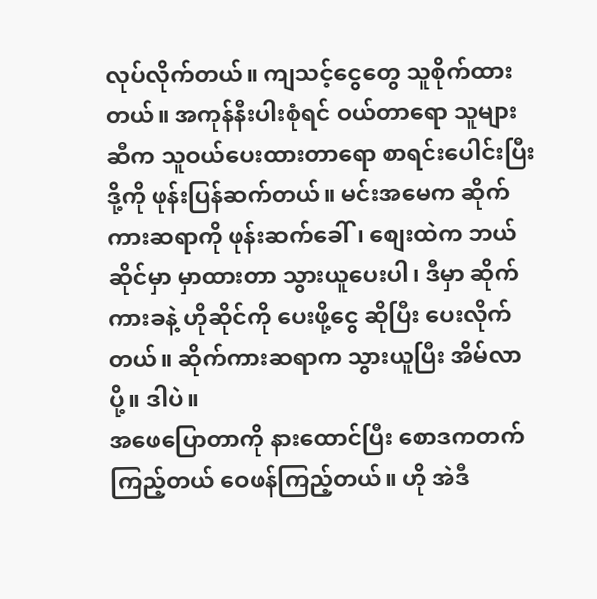လုပ်လိုက်တယ်။ ကျသင့်ငွေတွေ သူစိုက်ထားတယ်။ အကုန်နီးပါးစုံရင် ဝယ်တာရော သူများဆီက သူဝယ်ပေးထားတာရော စာရင်းပေါင်းပြီး ဒို့ကို ဖုန်းပြန်ဆက်တယ်။ မင်းအမေက ဆိုက်ကားဆရာကို ဖုန်းဆက်ခေါ်၊ စျေးထဲက ဘယ်ဆိုင်မှာ မှာထားတာ သွားယူပေးပါ၊ ဒီမှာ ဆိုက်ကားခနဲ့ ဟိုဆိုင်ကို ပေးဖို့ငွေ ဆိုပြီး ပေးလိုက်တယ်။ ဆိုက်ကားဆရာက သွားယူပြီး အိမ်လာပို့။ ဒါပဲ။
အဖေပြောတာကို နားထောင်ပြီး စောဒကတက်ကြည့်တယ် ဝေဖန်ကြည့်တယ်။ ဟို အဲဒီ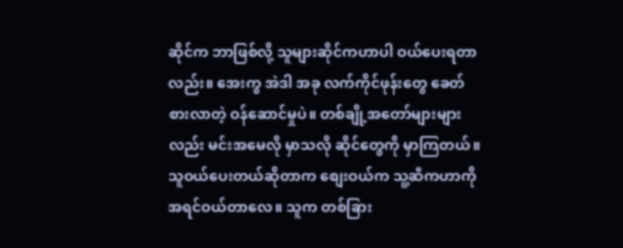ဆိုင်က ဘာဖြစ်လို့ သူများဆိုင်ကဟာပါ ဝယ်ပေးရတာလည်း။ အေးကွ အဲဒါ အခု လက်ကိုင်ဖုန်းတွေ ခေတ်စားလာတဲ့ ဝန်ဆောင်မှုပဲ။ တစ်ချို့အတော်များများလည်း မင်းအမေလို မှာသလို ဆိုင်တွေကို မှာကြတယ်။ သူဝယ်ပေးတယ်ဆိုတာက စျေးဝယ်က သူ့ဆီကဟာကို အရင်ဝယ်တာလေ။ သူက တစ်ခြား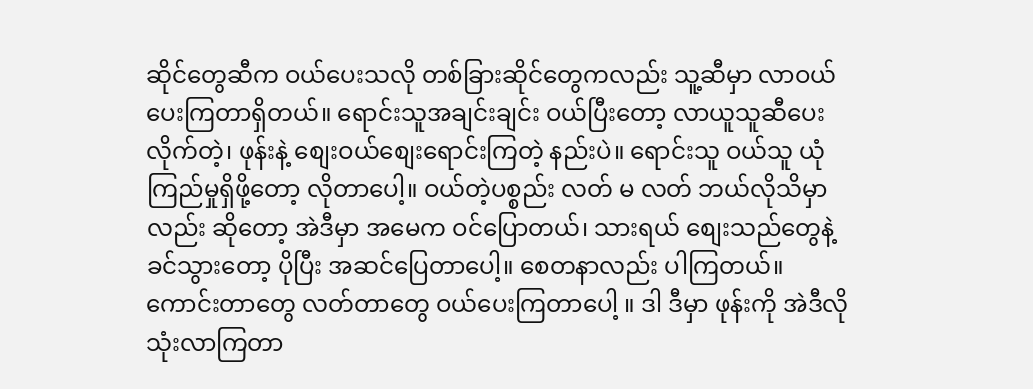ဆိုင်တွေဆီက ဝယ်ပေးသလို တစ်ခြားဆိုင်တွေကလည်း သူ့ဆီမှာ လာဝယ်ပေးကြတာရှိတယ်။ ရောင်းသူအချင်းချင်း ဝယ်ပြီးတော့ လာယူသူဆီပေးလိုက်တဲ့၊ ဖုန်းနဲ့ စျေးဝယ်စျေးရောင်းကြတဲ့ နည်းပဲ။ ရောင်းသူ ဝယ်သူ ယုံကြည်မှုရှိဖို့တော့ လိုတာပေါ့။ ဝယ်တဲ့ပစ္စည်း လတ် မ လတ် ဘယ်လိုသိမှာလည်း ဆိုတော့ အဲဒီမှာ အမေက ဝင်ပြောတယ်၊ သားရယ် စျေးသည်တွေနဲ့ ခင်သွားတော့ ပိုပြီး အဆင်ပြေတာပေါ့။ စေတနာလည်း ပါကြတယ်။ ကောင်းတာတွေ လတ်တာတွေ ဝယ်ပေးကြတာပေါ့ ။ ဒါ ဒီမှာ ဖုန်းကို အဲဒီလို သုံးလာကြတာ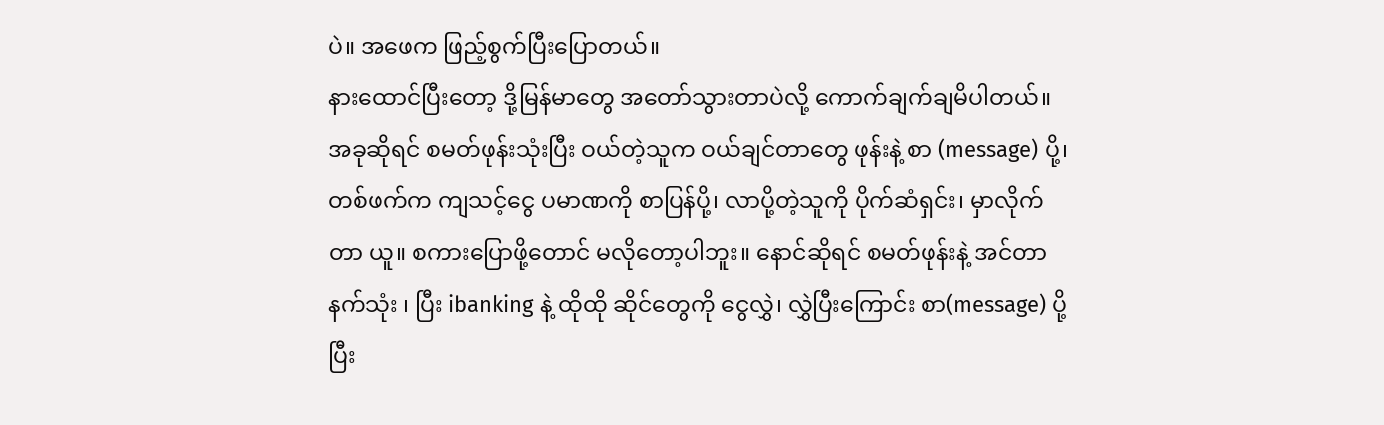ပဲ။ အဖေက ဖြည့်စွက်ပြီးပြောတယ်။
နားထောင်ပြီးတော့ ဒို့မြန်မာတွေ အတော်သွားတာပဲလို့ ကောက်ချက်ချမိပါတယ်။ အခုဆိုရင် စမတ်ဖုန်းသုံးပြီး ဝယ်တဲ့သူက ဝယ်ချင်တာတွေ ဖုန်းနဲ့ စာ (message) ပို့၊ တစ်ဖက်က ကျသင့်ငွေ ပမာဏကို စာပြန်ပို့၊ လာပို့တဲ့သူကို ပိုက်ဆံရှင်း၊ မှာလိုက်တာ ယူ။ စကားပြောဖို့တောင် မလိုတော့ပါဘူး။ နောင်ဆိုရင် စမတ်ဖုန်းနဲ့ အင်တာနက်သုံး ၊ ပြီး ibanking နဲ့ ထိုထို ဆိုင်တွေကို ငွေလွှဲ၊ လွှဲပြီးကြောင်း စာ(message) ပို့ပြီး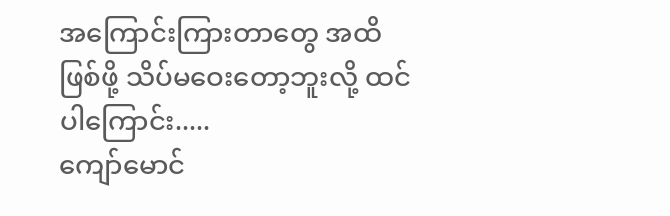အကြောင်းကြားတာတွေ အထိ ဖြစ်ဖို့ သိပ်မဝေးတော့ဘူးလို့ ထင်ပါကြောင်း.....
ကျော်မောင်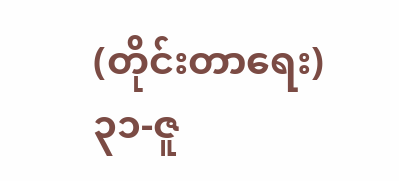(တိုင်းတာရေး)
၃၁-ဇူ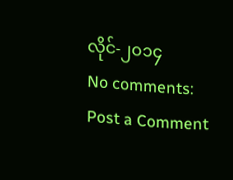လိုင်-၂၀၁၄
No comments:
Post a Comment